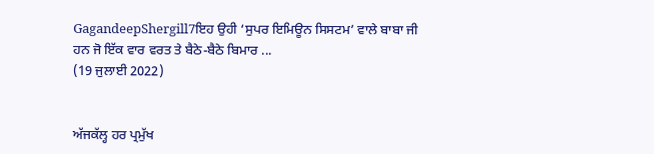GagandeepShergill7ਇਹ ਉਹੀ ‘ਸੁਪਰ ਇਮਿਊਨ ਸਿਸਟਮ’ ਵਾਲੇ ਬਾਬਾ ਜੀ ਹਨ ਜੋ ਇੱਕ ਵਾਰ ਵਰਤ ਤੇ ਬੈਠੇ-ਬੈਠੇ ਬਿਮਾਰ ...
(19 ਜੁਲਾਈ 2022)


ਅੱਜਕੱਲ੍ਹ ਹਰ ਪ੍ਰਮੁੱਖ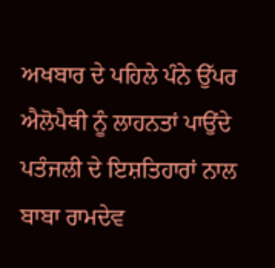ਅਖਬਾਰ ਦੇ ਪਹਿਲੇ ਪੰਨੇ ਉੱਪਰ ਐਲੋਪੈਥੀ ਨੂੰ ਲਾਹਨਤਾਂ ਪਾਉਂਦੇ ਪਤੰਜਲੀ ਦੇ ਇਸ਼ਤਿਹਾਰਾਂ ਨਾਲ ਬਾਬਾ ਰਾਮਦੇਵ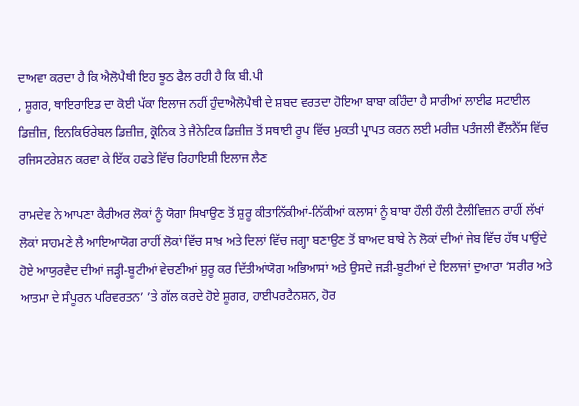ਦਾਅਵਾ ਕਰਦਾ ਹੈ ਕਿ ਐਲੋਪੈਥੀ ਇਹ ਝੂਠ ਫੈਲ ਰਹੀ ਹੈ ਕਿ ਬੀ.ਪੀ
, ਸ਼ੂਗਰ, ਥਾਇਰਾਇਡ ਦਾ ਕੋਈ ਪੱਕਾ ਇਲਾਜ ਨਹੀਂ ਹੁੰਦਾਐਲੋਪੈਥੀ ਦੇ ਸ਼ਬਦ ਵਰਤਦਾ ਹੋਇਆ ਬਾਬਾ ਕਹਿੰਦਾ ਹੈ ਸਾਰੀਆਂ ਲਾਈਫ ਸਟਾਈਲ ਡਿਜ਼ੀਜ਼, ਇਨਕਿਓਰੇਬਲ ਡਿਜ਼ੀਜ਼, ਕ੍ਰੋਨਿਕ ਤੇ ਜੈਨੇਟਿਕ ਡਿਜ਼ੀਜ਼ ਤੋਂ ਸਥਾਈ ਰੂਪ ਵਿੱਚ ਮੁਕਤੀ ਪ੍ਰਾਪਤ ਕਰਨ ਲਈ ਮਰੀਜ਼ ਪਤੰਜਲੀ ਵੈੱਲਨੈੱਸ ਵਿੱਚ ਰਜਿਸਟਰੇਸ਼ਨ ਕਰਵਾ ਕੇ ਇੱਕ ਹਫਤੇ ਵਿੱਚ ਰਿਹਾਇਸ਼ੀ ਇਲਾਜ ਲੈਣ

ਰਾਮਦੇਵ ਨੇ ਆਪਣਾ ਕੈਰੀਅਰ ਲੋਕਾਂ ਨੂੰ ਯੋਗਾ ਸਿਖਾਉਣ ਤੋਂ ਸ਼ੁਰੂ ਕੀਤਾਨਿੱਕੀਆਂ-ਨਿੱਕੀਆਂ ਕਲਾਸਾਂ ਨੂੰ ਬਾਬਾ ਹੌਲੀ ਹੌਲੀ ਟੈਲੀਵਿਜ਼ਨ ਰਾਹੀਂ ਲੱਖਾਂ ਲੋਕਾਂ ਸਾਹਮਣੇ ਲੈ ਆਇਆਯੋਗ ਰਾਹੀਂ ਲੋਕਾਂ ਵਿੱਚ ਸਾਖ਼ ਅਤੇ ਦਿਲਾਂ ਵਿੱਚ ਜਗ੍ਹਾ ਬਣਾਉਣ ਤੋਂ ਬਾਅਦ ਬਾਬੇ ਨੇ ਲੋਕਾਂ ਦੀਆਂ ਜੇਬ ਵਿੱਚ ਹੱਥ ਪਾਉਂਦੇ ਹੋਏ ਆਯੁਰਵੈਦ ਦੀਆਂ ਜੜ੍ਹੀ-ਬੂਟੀਆਂ ਵੇਚਣੀਆਂ ਸ਼ੁਰੂ ਕਰ ਦਿੱਤੀਆਂਯੋਗ ਅਭਿਆਸਾਂ ਅਤੇ ਉਸਦੇ ਜੜੀ-ਬੂਟੀਆਂ ਦੇ ਇਲਾਜਾਂ ਦੁਆਰਾ ‘ਸਰੀਰ ਅਤੇ ਆਤਮਾ ਦੇ ਸੰਪੂਰਨ ਪਰਿਵਰਤਨ’ ’ਤੇ ਗੱਲ ਕਰਦੇ ਹੋਏ ਸ਼ੂਗਰ, ਹਾਈਪਰਟੈਨਸ਼ਨ, ਹੋਰ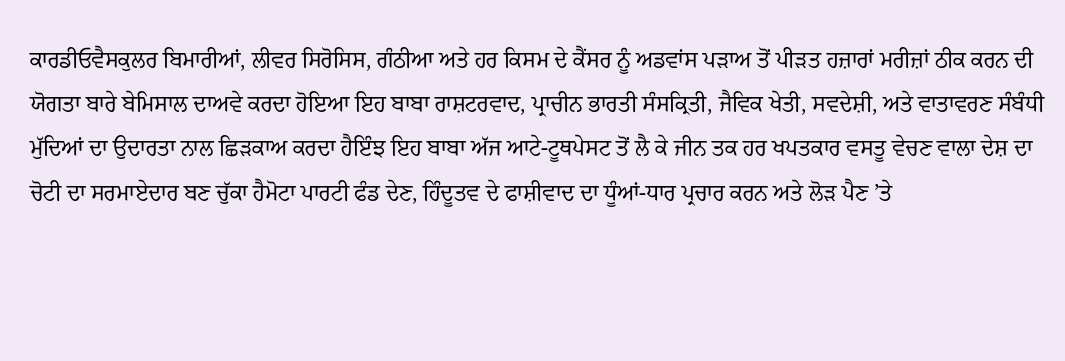ਕਾਰਡੀਓਵੈਸਕੁਲਰ ਬਿਮਾਰੀਆਂ, ਲੀਵਰ ਸਿਰੋਸਿਸ, ਗੰਠੀਆ ਅਤੇ ਹਰ ਕਿਸਮ ਦੇ ਕੈਂਸਰ ਨੂੰ ਅਡਵਾਂਸ ਪੜਾਅ ਤੋਂ ਪੀੜਤ ਹਜ਼ਾਰਾਂ ਮਰੀਜ਼ਾਂ ਠੀਕ ਕਰਨ ਦੀ ਯੋਗਤਾ ਬਾਰੇ ਬੇਮਿਸਾਲ ਦਾਅਵੇ ਕਰਦਾ ਹੋਇਆ ਇਹ ਬਾਬਾ ਰਾਸ਼ਟਰਵਾਦ, ਪ੍ਰਾਚੀਨ ਭਾਰਤੀ ਸੰਸਕ੍ਰਿਤੀ, ਜੈਵਿਕ ਖੇਤੀ, ਸਵਦੇਸ਼ੀ, ਅਤੇ ਵਾਤਾਵਰਣ ਸੰਬੰਧੀ ਮੁੱਦਿਆਂ ਦਾ ਉਦਾਰਤਾ ਨਾਲ ਛਿੜਕਾਅ ਕਰਦਾ ਹੈਇੰਝ ਇਹ ਬਾਬਾ ਅੱਜ ਆਟੇ-ਟੂਥਪੇਸਟ ਤੋਂ ਲੈ ਕੇ ਜੀਨ ਤਕ ਹਰ ਖਪਤਕਾਰ ਵਸਤੂ ਵੇਚਣ ਵਾਲਾ ਦੇਸ਼ ਦਾ ਚੋਟੀ ਦਾ ਸਰਮਾਏਦਾਰ ਬਣ ਚੁੱਕਾ ਹੈਮੋਟਾ ਪਾਰਟੀ ਫੰਡ ਦੇਣ, ਹਿੰਦੂਤਵ ਦੇ ਫਾਸ਼ੀਵਾਦ ਦਾ ਧੂੰਆਂ-ਧਾਰ ਪ੍ਰਚਾਰ ਕਰਨ ਅਤੇ ਲੋੜ ਪੈਣ ’ਤੇ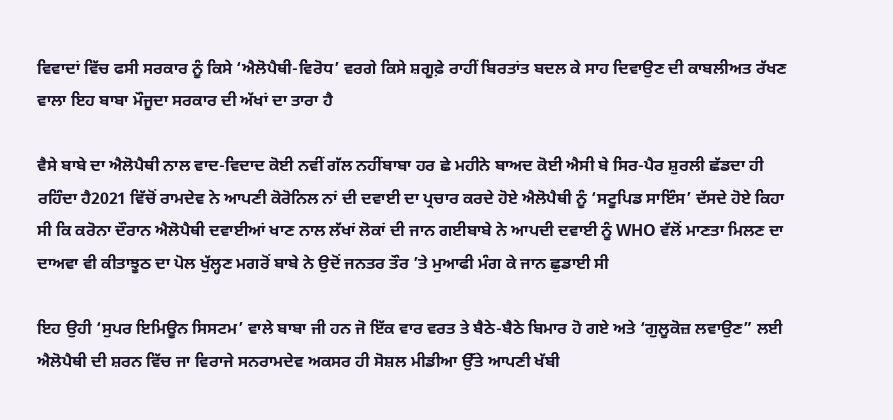ਵਿਵਾਦਾਂ ਵਿੱਚ ਫਸੀ ਸਰਕਾਰ ਨੂੰ ਕਿਸੇ ‘ਐਲੋਪੈਥੀ-ਵਿਰੋਧ’ ਵਰਗੇ ਕਿਸੇ ਸ਼ਗੂਫ਼ੇ ਰਾਹੀਂ ਬਿਰਤਾਂਤ ਬਦਲ ਕੇ ਸਾਹ ਦਿਵਾਉਣ ਦੀ ਕਾਬਲੀਅਤ ਰੱਖਣ ਵਾਲਾ ਇਹ ਬਾਬਾ ਮੌਜੂਦਾ ਸਰਕਾਰ ਦੀ ਅੱਖਾਂ ਦਾ ਤਾਰਾ ਹੈ

ਵੈਸੇ ਬਾਬੇ ਦਾ ਐਲੋਪੈਥੀ ਨਾਲ ਵਾਦ-ਵਿਦਾਦ ਕੋਈ ਨਵੀਂ ਗੱਲ ਨਹੀਂਬਾਬਾ ਹਰ ਛੇ ਮਹੀਨੇ ਬਾਅਦ ਕੋਈ ਐਸੀ ਬੇ ਸਿਰ-ਪੈਰ ਸ਼ੁਰਲੀ ਛੱਡਦਾ ਹੀ ਰਹਿੰਦਾ ਹੈ2021 ਵਿੱਚੋਂ ਰਾਮਦੇਵ ਨੇ ਆਪਣੀ ਕੋਰੋਨਿਲ ਨਾਂ ਦੀ ਦਵਾਈ ਦਾ ਪ੍ਰਚਾਰ ਕਰਦੇ ਹੋਏ ਐਲੋਪੈਥੀ ਨੂੰ ‘ਸਟੂਪਿਡ ਸਾਇੰਸ’ ਦੱਸਦੇ ਹੋਏ ਕਿਹਾ ਸੀ ਕਿ ਕਰੋਨਾ ਦੌਰਾਨ ਐਲੋਪੈਥੀ ਦਵਾਈਆਂ ਖਾਣ ਨਾਲ ਲੱਖਾਂ ਲੋਕਾਂ ਦੀ ਜਾਨ ਗਈਬਾਬੇ ਨੇ ਆਪਦੀ ਦਵਾਈ ਨੂੰ WHO ਵੱਲੋਂ ਮਾਣਤਾ ਮਿਲਣ ਦਾ ਦਾਅਵਾ ਵੀ ਕੀਤਾਝੂਠ ਦਾ ਪੋਲ ਖੁੱਲ੍ਹਣ ਮਗਰੋਂ ਬਾਬੇ ਨੇ ਉਦੋਂ ਜਨਤਰ ਤੌਰ ’ਤੇ ਮੁਆਫੀ ਮੰਗ ਕੇ ਜਾਨ ਛੁਡਾਈ ਸੀ

ਇਹ ਉਹੀ ‘ਸੁਪਰ ਇਮਿਊਨ ਸਿਸਟਮ’ ਵਾਲੇ ਬਾਬਾ ਜੀ ਹਨ ਜੋ ਇੱਕ ਵਾਰ ਵਰਤ ਤੇ ਬੈਠੇ-ਬੈਠੇ ਬਿਮਾਰ ਹੋ ਗਏ ਅਤੇ ‘ਗੁਲੂਕੋਜ਼ ਲਵਾਉਣ” ਲਈ ਐਲੋਪੈਥੀ ਦੀ ਸ਼ਰਨ ਵਿੱਚ ਜਾ ਵਿਰਾਜੇ ਸਨਰਾਮਦੇਵ ਅਕਸਰ ਹੀ ਸੋਸ਼ਲ ਮੀਡੀਆ ਉੱਤੇ ਆਪਣੀ ਖੱਬੀ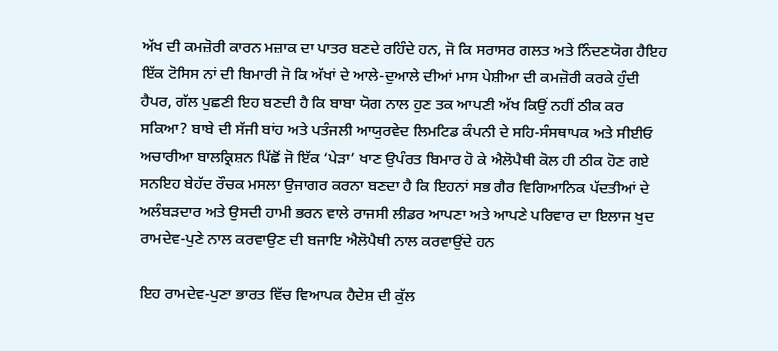ਅੱਖ ਦੀ ਕਮਜ਼ੋਰੀ ਕਾਰਨ ਮਜ਼ਾਕ ਦਾ ਪਾਤਰ ਬਣਦੇ ਰਹਿੰਦੇ ਹਨ, ਜੋ ਕਿ ਸਰਾਸਰ ਗਲਤ ਅਤੇ ਨਿੰਦਣਯੋਗ ਹੈਇਹ ਇੱਕ ਟੋਸਿਸ ਨਾਂ ਦੀ ਬਿਮਾਰੀ ਜੋ ਕਿ ਅੱਖਾਂ ਦੇ ਆਲੇ-ਦੁਆਲੇ ਦੀਆਂ ਮਾਸ ਪੇਸ਼ੀਆ ਦੀ ਕਮਜ਼ੋਰੀ ਕਰਕੇ ਹੁੰਦੀ ਹੈਪਰ, ਗੱਲ ਪੁਛਣੀ ਇਹ ਬਣਦੀ ਹੈ ਕਿ ਬਾਬਾ ਯੋਗ ਨਾਲ ਹੁਣ ਤਕ ਆਪਣੀ ਅੱਖ ਕਿਉਂ ਨਹੀਂ ਠੀਕ ਕਰ ਸਕਿਆ? ਬਾਬੇ ਦੀ ਸੱਜੀ ਬਾਂਹ ਅਤੇ ਪਤੰਜਲੀ ਆਯੁਰਵੇਦ ਲਿਮਟਿਡ ਕੰਪਨੀ ਦੇ ਸਹਿ-ਸੰਸਥਾਪਕ ਅਤੇ ਸੀਈਓ ਅਚਾਰੀਆ ਬਾਲਕ੍ਰਿਸ਼ਨ ਪਿੱਛੋਂ ਜੋ ਇੱਕ ‘ਪੇੜਾ’ ਖਾਣ ਉਪੰਰਤ ਬਿਮਾਰ ਹੋ ਕੇ ਐਲੋਪੈਥੀ ਕੋਲ ਹੀ ਠੀਕ ਹੋਣ ਗਏ ਸਨਇਹ ਬੇਹੱਦ ਰੌਚਕ ਮਸਲਾ ਉਜਾਗਰ ਕਰਨਾ ਬਣਦਾ ਹੈ ਕਿ ਇਹਨਾਂ ਸਭ ਗੈਰ ਵਿਗਿਆਨਿਕ ਪੱਦਤੀਆਂ ਦੇ ਅਲੰਬੜਦਾਰ ਅਤੇ ਉਸਦੀ ਹਾਮੀ ਭਰਨ ਵਾਲੇ ਰਾਜਸੀ ਲੀਡਰ ਆਪਣਾ ਅਤੇ ਆਪਣੇ ਪਰਿਵਾਰ ਦਾ ਇਲਾਜ ਖੁਦ ਰਾਮਦੇਵ-ਪੁਣੇ ਨਾਲ ਕਰਵਾਉਣ ਦੀ ਬਜਾਇ ਐਲੋਪੈਥੀ ਨਾਲ ਕਰਵਾਉਂਦੇ ਹਨ

ਇਹ ਰਾਮਦੇਵ-ਪੁਣਾ ਭਾਰਤ ਵਿੱਚ ਵਿਆਪਕ ਹੈਦੇਸ਼ ਦੀ ਕੁੱਲ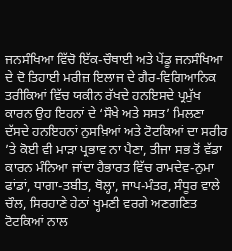ਜਨਸੰਖਿਆ ਵਿੱਚੋ ਇੱਕ-ਚੌਥਾਈ ਅਤੇ ਪੇਂਡੂ ਜਨਸੰਖਿਆ ਦੇ ਦੋ ਤਿਹਾਈ ਮਰੀਜ਼ ਇਲਾਜ ਦੇ ਗੈਰ-ਵਿਗਿਆਨਿਕ ਤਰੀਕਿਆਂ ਵਿੱਚ ਯਕੀਨ ਰੱਖਦੇ ਹਨਇਸਦੇ ਪ੍ਰਮੁੱਖ ਕਾਰਨ ਉਹ ਇਹਨਾਂ ਦੇ ‘ਸੌਖੇ ਅਤੇ ਸਸਤ’ ਮਿਲਣਾ ਦੱਸਦੇ ਹਨਇਹਨਾਂ ਨੁਸਖ਼ਿਆਂ ਅਤੇ ਟੋਟਕਿਆਂ ਦਾ ਸਰੀਰ ’ਤੇ ਕੋਈ ਵੀ ਮਾੜਾ ਪ੍ਰਭਾਵ ਨਾ ਪੈਣਾ, ਤੀਜਾ ਸਭ ਤੋਂ ਵੱਡਾ ਕਾਰਨ ਮੰਨਿਆ ਜਾਂਦਾ ਹੈਭਾਰਤ ਵਿੱਚ ਰਾਮਦੇਵ-ਨੁਮਾ ਫਾਂਡਾਂ, ਧਾਗਾ-ਤਬੀਤ, ਥੋਲ੍ਹਾ, ਜਾਪ-ਮੰਤਰ, ਸੰਧੂਰ ਵਾਲੇ ਚੌਲ, ਸਿਰਹਾਣੇ ਹੇਠਾਂ ਖ੍ਹਮਣੀ ਵਰਗੇ ਅਣਗਣਿਤ ਟੋਟਕਿਆਂ ਨਾਲ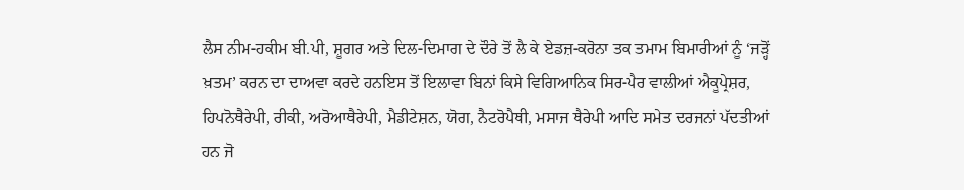ਲੈਸ ਨੀਮ-ਹਕੀਮ ਬੀ.ਪੀ, ਸ਼ੂਗਰ ਅਤੇ ਦਿਲ-ਦਿਮਾਗ ਦੇ ਦੌਰੇ ਤੋਂ ਲੈ ਕੇ ਏਡਜ਼-ਕਰੋਨਾ ਤਕ ਤਮਾਮ ਬਿਮਾਰੀਆਂ ਨੂੰ ‘ਜੜ੍ਹੋਂ ਖ਼ਤਮ’ ਕਰਨ ਦਾ ਦਾਅਵਾ ਕਰਦੇ ਹਨਇਸ ਤੋਂ ਇਲਾਵਾ ਬਿਨਾਂ ਕਿਸੇ ਵਿਗਿਆਨਿਕ ਸਿਰ-ਪੈਰ ਵਾਲੀਆਂ ਐਕੂਪ੍ਰੇਸ਼ਰ, ਹਿਪਨੋਥੈਰੇਪੀ, ਰੀਕੀ, ਅਰੋਆਥੈਰੇਪੀ, ਮੈਡੀਟੇਸ਼ਨ, ਯੋਗ, ਨੈਟਰੋਪੈਥੀ, ਮਸਾਜ ਥੈਰੇਪੀ ਆਦਿ ਸਮੇਤ ਦਰਜਨਾਂ ਪੱਦਤੀਆਂ ਹਨ ਜੋ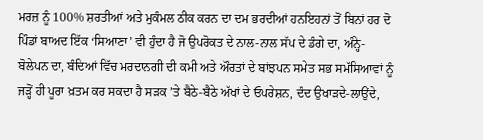ਮਰਜ਼ ਨੂੰ 100% ਸ਼ਰਤੀਆਂ ਅਤੇ ਮੁਕੰਮਲ ਠੀਕ ਕਰਨ ਦਾ ਦਮ ਭਰਦੀਆਂ ਹਨਇਹਨਾਂ ਤੋਂ ਬਿਨਾਂ ਹਰ ਦੋ ਪਿੰਡਾਂ ਬਾਅਦ ਇੱਕ ‘ਸਿਆਣਾ’ ਵੀ ਹੁੰਦਾ ਹੈ ਜੋ ਉਪਰੋਕਤ ਦੇ ਨਾਲ-ਨਾਲ ਸੱਪ ਦੇ ਡੰਗੇ ਦਾ, ਅੰਨ੍ਹੇ-ਬੋਲੇਪਨ ਦਾ, ਬੰਦਿਆਂ ਵਿੱਚ ਮਰਦਾਨਗੀ ਦੀ ਕਮੀ ਅਤੇ ਔਰਤਾਂ ਦੇ ਬਾਂਝਪਨ ਸਮੇਤ ਸਭ ਸਮੱਸਿਆਵਾਂ ਨੂੰ ਜੜ੍ਹੋਂ ਹੀ ਪੂਰਾ ਖ਼ਤਮ ਕਰ ਸਕਦਾ ਹੈ ਸੜਕ ’ਤੇ ਬੈਠੇ-ਬੈਠੇ ਅੱਖਾਂ ਦੇ ਓਪਰੇਸ਼ਨ, ਦੰਦ ਉਖਾੜਦੇ-ਲਾਉਂਦੇ,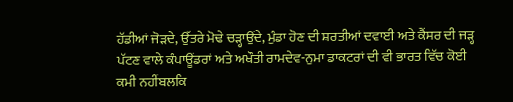ਹੱਡੀਆਂ ਜੋੜਦੇ, ਉੱਤਰੇ ਮੋਢੇ ਚੜ੍ਹਾਉਂਦੇ, ਮੁੰਡਾ ਹੋਣ ਦੀ ਸ਼ਰਤੀਆਂ ਦਵਾਈ ਅਤੇ ਕੈਂਸਰ ਦੀ ਜੜ੍ਹ ਪੱਟਣ ਵਾਲੇ ਕੰਪਾਊਂਡਰਾਂ ਅਤੇ ਅਖੌਤੀ ਰਾਮਦੇਵ-ਨੁਮਾ ਡਾਕਟਰਾਂ ਦੀ ਵੀ ਭਾਰਤ ਵਿੱਚ ਕੋਈ ਕਮੀ ਨਹੀਂਬਲਕਿ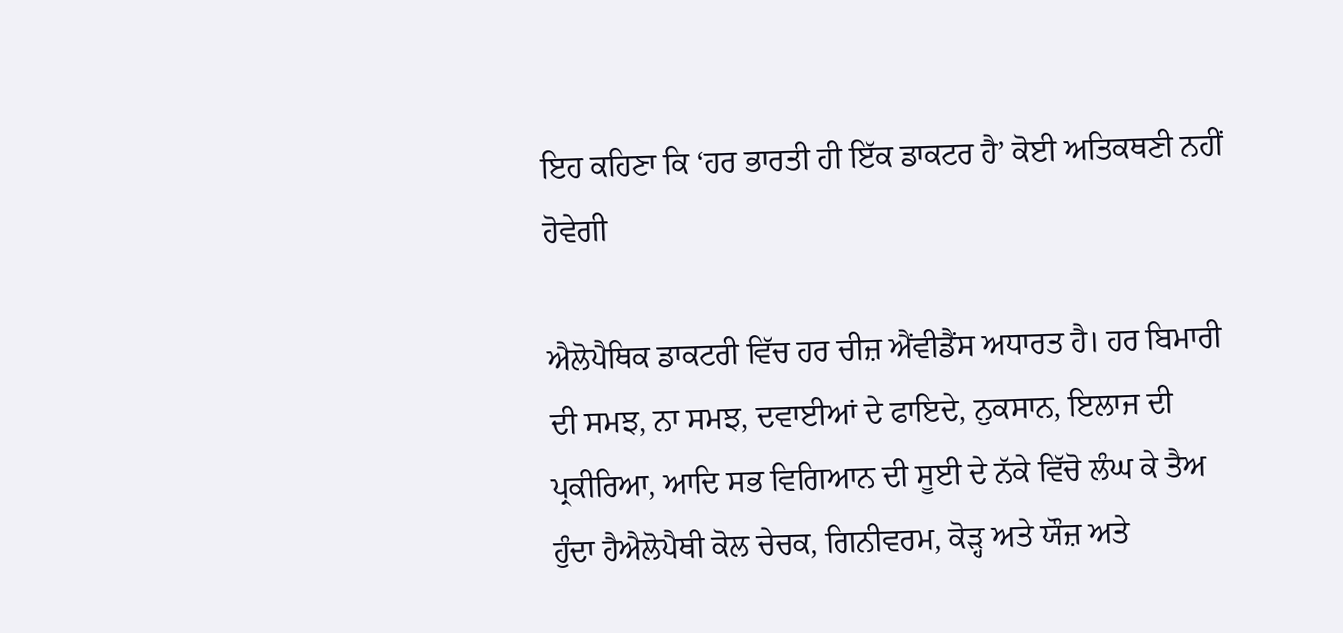ਇਹ ਕਹਿਣਾ ਕਿ ‘ਹਰ ਭਾਰਤੀ ਹੀ ਇੱਕ ਡਾਕਟਰ ਹੈ’ ਕੋਈ ਅਤਿਕਥਣੀ ਨਹੀਂ ਹੋਵੇਗੀ

ਐਲੋਪੈਥਿਕ ਡਾਕਟਰੀ ਵਿੱਚ ਹਰ ਚੀਜ਼ ਐਂਵੀਡੈਂਸ ਅਧਾਰਤ ਹੈ। ਹਰ ਬਿਮਾਰੀ ਦੀ ਸਮਝ, ਨਾ ਸਮਝ, ਦਵਾਈਆਂ ਦੇ ਫਾਇਦੇ, ਨੁਕਸਾਨ, ਇਲਾਜ ਦੀ ਪ੍ਰਕੀਰਿਆ, ਆਦਿ ਸਭ ਵਿਗਿਆਨ ਦੀ ਸੂਈ ਦੇ ਨੱਕੇ ਵਿੱਚੋ ਲੰਘ ਕੇ ਤੈਅ ਹੁੰਦਾ ਹੈਐਲੋਪੈਥੀ ਕੋਲ ਚੇਚਕ, ਗਿਨੀਵਰਮ, ਕੋੜ੍ਹ ਅਤੇ ਯੌਜ਼ ਅਤੇ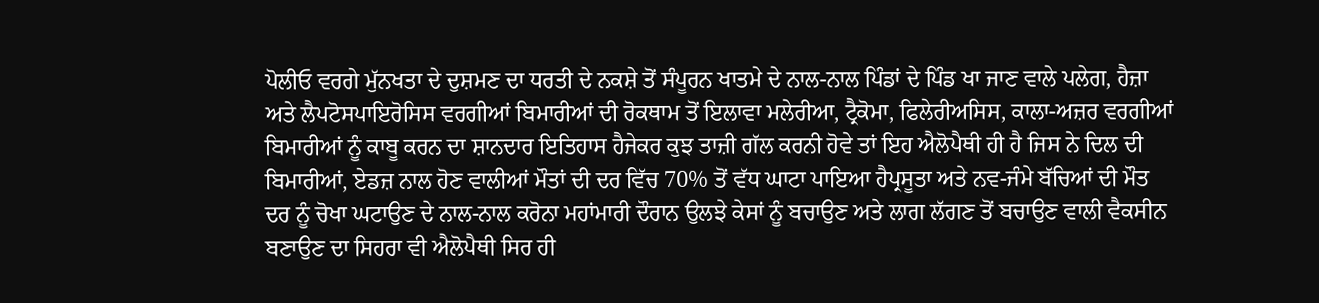ਪੋਲੀਓ ਵਰਗੇ ਮੁੱਨਖਤਾ ਦੇ ਦੁਸ਼ਮਣ ਦਾ ਧਰਤੀ ਦੇ ਨਕਸ਼ੇ ਤੋਂ ਸੰਪੂਰਨ ਖਾਤਮੇ ਦੇ ਨਾਲ-ਨਾਲ ਪਿੰਡਾਂ ਦੇ ਪਿੰਡ ਖਾ ਜਾਣ ਵਾਲੇ ਪਲੇਗ, ਹੈਜ਼ਾ ਅਤੇ ਲੈਪਟੋਸਪਾਇਰੋਸਿਸ ਵਰਗੀਆਂ ਬਿਮਾਰੀਆਂ ਦੀ ਰੋਕਥਾਮ ਤੋਂ ਇਲਾਵਾ ਮਲੇਰੀਆ, ਟ੍ਰੈਕੋਮਾ, ਫਿਲੇਰੀਅਸਿਸ, ਕਾਲਾ-ਅਜ਼ਰ ਵਰਗੀਆਂ ਬਿਮਾਰੀਆਂ ਨੂੰ ਕਾਬੂ ਕਰਨ ਦਾ ਸ਼ਾਨਦਾਰ ਇਤਿਹਾਸ ਹੈਜੇਕਰ ਕੁਝ ਤਾਜ਼ੀ ਗੱਲ ਕਰਨੀ ਹੋਵੇ ਤਾਂ ਇਹ ਐਲੋਪੈਥੀ ਹੀ ਹੈ ਜਿਸ ਨੇ ਦਿਲ ਦੀ ਬਿਮਾਰੀਆਂ, ਏਡਜ਼ ਨਾਲ ਹੋਣ ਵਾਲੀਆਂ ਮੌਤਾਂ ਦੀ ਦਰ ਵਿੱਚ 70% ਤੋਂ ਵੱਧ ਘਾਟਾ ਪਾਇਆ ਹੈਪ੍ਰਸੂਤਾ ਅਤੇ ਨਵ-ਜੰਮੇ ਬੱਚਿਆਂ ਦੀ ਮੌਤ ਦਰ ਨੂੰ ਚੋਖਾ ਘਟਾਉਣ ਦੇ ਨਾਲ-ਨਾਲ ਕਰੋਨਾ ਮਹਾਂਮਾਰੀ ਦੌਰਾਨ ਉਲਝੇ ਕੇਸਾਂ ਨੂੰ ਬਚਾਉਣ ਅਤੇ ਲਾਗ ਲੱਗਣ ਤੋਂ ਬਚਾਉਣ ਵਾਲੀ ਵੈਕਸੀਨ ਬਣਾਉਣ ਦਾ ਸਿਹਰਾ ਵੀ ਐਲੋਪੈਥੀ ਸਿਰ ਹੀ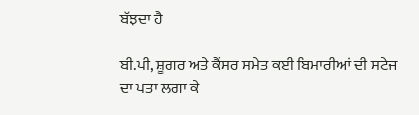ਬੱਝਦਾ ਹੈ

ਬੀ.ਪੀ, ਸ਼ੂਗਰ ਅਤੇ ਕੈਂਸਰ ਸਮੇਤ ਕਈ ਬਿਮਾਰੀਆਂ ਦੀ ਸਟੇਜ ਦਾ ਪਤਾ ਲਗਾ ਕੇ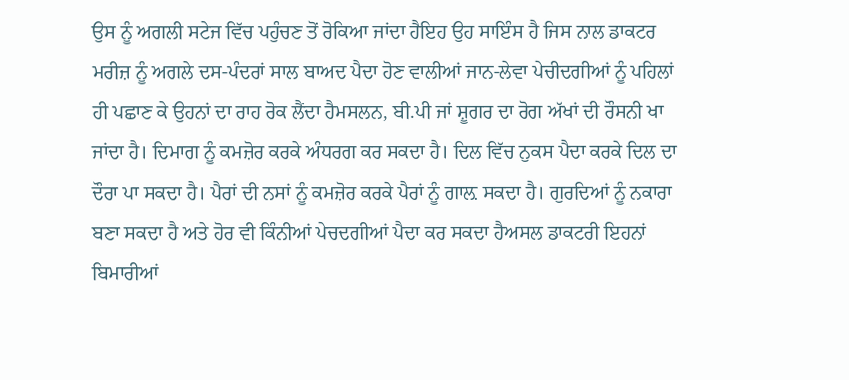ਉਸ ਨੂੰ ਅਗਲੀ ਸਟੇਜ ਵਿੱਚ ਪਹੁੰਚਣ ਤੋਂ ਰੋਕਿਆ ਜਾਂਦਾ ਹੈਇਹ ਉਹ ਸਾਇੰਸ ਹੈ ਜਿਸ ਨਾਲ ਡਾਕਟਰ ਮਰੀਜ਼ ਨੂੰ ਅਗਲੇ ਦਸ-ਪੰਦਰਾਂ ਸਾਲ ਬਾਅਦ ਪੈਦਾ ਹੋਣ ਵਾਲੀਆਂ ਜਾਨ-ਲੇਵਾ ਪੇਚੀਦਗੀਆਂ ਨੂੰ ਪਹਿਲਾਂ ਹੀ ਪਛਾਣ ਕੇ ਉਹਨਾਂ ਦਾ ਰਾਹ ਰੋਕ ਲੈਂਦਾ ਹੈਮਸਲਨ, ਬੀ.ਪੀ ਜਾਂ ਸ਼ੂਗਰ ਦਾ ਰੋਗ ਅੱਖਾਂ ਦੀ ਰੌਸਨੀ ਖਾ ਜਾਂਦਾ ਹੈ। ਦਿਮਾਗ ਨੂੰ ਕਮਜ਼ੋਰ ਕਰਕੇ ਅੰਧਰਗ ਕਰ ਸਕਦਾ ਹੈ। ਦਿਲ ਵਿੱਚ ਨੁਕਸ ਪੈਦਾ ਕਰਕੇ ਦਿਲ ਦਾ ਦੌਰਾ ਪਾ ਸਕਦਾ ਹੈ। ਪੈਰਾਂ ਦੀ ਨਸਾਂ ਨੂੰ ਕਮਜ਼ੋਰ ਕਰਕੇ ਪੈਰਾਂ ਨੂੰ ਗਾਲ਼ ਸਕਦਾ ਹੈ। ਗੁਰਦਿਆਂ ਨੂੰ ਨਕਾਰਾ ਬਣਾ ਸਕਦਾ ਹੈ ਅਤੇ ਹੋਰ ਵੀ ਕਿੰਨੀਆਂ ਪੇਚਦਗੀਆਂ ਪੈਦਾ ਕਰ ਸਕਦਾ ਹੈਅਸਲ ਡਾਕਟਰੀ ਇਹਨਾਂ ਬਿਮਾਰੀਆਂ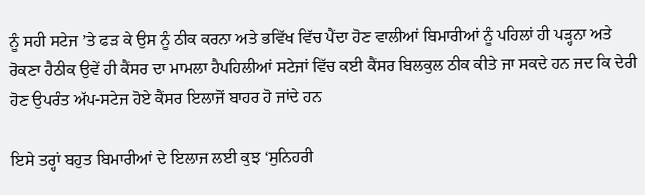ਨੂੰ ਸਹੀ ਸਟੇਜ ’ਤੇ ਫੜ ਕੇ ਉਸ ਨੂੰ ਠੀਕ ਕਰਨਾ ਅਤੇ ਭਵਿੱਖ ਵਿੱਚ ਪੈਂਦਾ ਹੋਣ ਵਾਲੀਆਂ ਬਿਮਾਰੀਆਂ ਨੂੰ ਪਹਿਲਾਂ ਹੀ ਪੜ੍ਹਨਾ ਅਤੇ ਰੋਕਣਾ ਹੈਠੀਕ ਉਵੇਂ ਹੀ ਕੈਂਸਰ ਦਾ ਮਾਮਲਾ ਹੈਪਹਿਲੀਆਂ ਸਟੇਜਾਂ ਵਿੱਚ ਕਈ ਕੈਂਸਰ ਬਿਲਕੁਲ ਠੀਕ ਕੀਤੇ ਜਾ ਸਕਦੇ ਹਨ ਜਦ ਕਿ ਦੇਰੀ ਹੋਣ ਉਪਰੰਤ ਅੱਪ-ਸਟੇਜ ਹੋਏ ਕੈਂਸਰ ਇਲਾਜੋਂ ਬਾਹਰ ਹੋ ਜਾਂਦੇ ਹਨ

ਇਸੇ ਤਰ੍ਹਾਂ ਬਹੁਤ ਬਿਮਾਰੀਆਂ ਦੇ ਇਲਾਜ ਲਈ ਕੁਝ ‘ਸੁਨਿਹਰੀ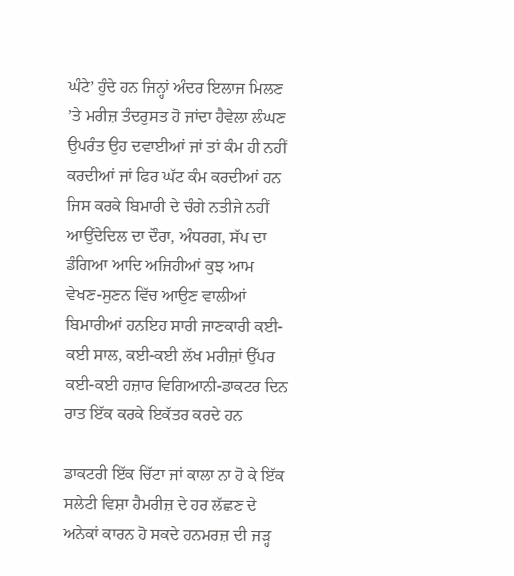ਘੰਟੇ’ ਹੁੰਦੇ ਹਨ ਜਿਨ੍ਹਾਂ ਅੰਦਰ ਇਲਾਜ ਮਿਲਣ ’ਤੇ ਮਰੀਜ਼ ਤੰਦਰੁਸਤ ਹੋ ਜਾਂਦਾ ਹੈਵੇਲਾ ਲੰਘਣ ਉਪਰੰਤ ਉਹ ਦਵਾਈਆਂ ਜਾਂ ਤਾਂ ਕੰਮ ਹੀ ਨਹੀਂ ਕਰਦੀਆਂ ਜਾਂ ਫਿਰ ਘੱਟ ਕੰਮ ਕਰਦੀਆਂ ਹਨ ਜਿਸ ਕਰਕੇ ਬਿਮਾਰੀ ਦੇ ਚੰਗੇ ਨਤੀਜੇ ਨਹੀਂ ਆਉਂਦੇਦਿਲ ਦਾ ਦੌਰਾ, ਅੰਧਰਗ, ਸੱਪ ਦਾ ਡੰਗਿਆ ਆਦਿ ਅਜਿਹੀਆਂ ਕੁਝ ਆਮ ਵੇਖਣ-ਸੁਣਨ ਵਿੱਚ ਆਉਣ ਵਾਲੀਆਂ ਬਿਮਾਰੀਆਂ ਹਨਇਹ ਸਾਰੀ ਜਾਣਕਾਰੀ ਕਈ-ਕਈ ਸਾਲ, ਕਈ-ਕਈ ਲੱਖ ਮਰੀਜ਼ਾਂ ਉੱਪਰ ਕਈ-ਕਈ ਹਜ਼ਾਰ ਵਿਗਿਆਨੀ-ਡਾਕਟਰ ਦਿਨ ਰਾਤ ਇੱਕ ਕਰਕੇ ਇਕੱਤਰ ਕਰਦੇ ਹਨ

ਡਾਕਟਰੀ ਇੱਕ ਚਿੱਟਾ ਜਾਂ ਕਾਲਾ ਨਾ ਹੋ ਕੇ ਇੱਕ ਸਲੇਟੀ ਵਿਸ਼ਾ ਹੈਮਰੀਜ਼ ਦੇ ਹਰ ਲੱਛਣ ਦੇ ਅਨੇਕਾਂ ਕਾਰਨ ਹੋ ਸਕਦੇ ਹਨਮਰਜ਼ ਦੀ ਜੜ੍ਹ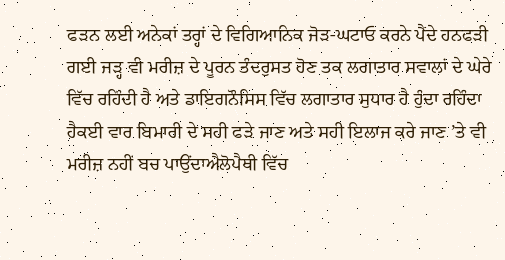ਫੜਨ ਲਈ ਅਨੇਕਾਂ ਤਰ੍ਹਾਂ ਦੇ ਵਿਗਿਆਨਿਕ ਜੋੜ-ਘਟਾਓ ਕਰਨੇ ਪੈਂਦੇ ਹਨਫੜੀ ਗਈ ਜੜ੍ਹ ਵੀ ਮਰੀਜ਼ ਦੇ ਪੂਰਨ ਤੰਦਰੁਸਤ ਹੋਣ ਤਕ ਲਗਾਤਾਰ ਸਵਾਲਾਂ ਦੇ ਘੇਰੇ ਵਿੱਚ ਰਹਿੰਦੀ ਹੈ ਅਤੇ ਡਾਇਗਨੌਸਿਸ ਵਿੱਚ ਲਗਾਤਾਰ ਸੁਧਾਰ ਹੈ ਹੁੰਦਾ ਰਹਿੰਦਾ ਹੈਕਈ ਵਾਰ ਬਿਮਾਰੀ ਦੇ ਸਹੀ ਫੜੇ ਜਾਣ ਅਤੇ ਸਹੀ ਇਲਾਜ ਕਰੇ ਜਾਣ ’ਤੇ ਵੀ ਮਰੀਜ਼ ਨਹੀਂ ਬਚ ਪਾਉਂਦਾਐਲੋਪੈਥੀ ਵਿੱਚ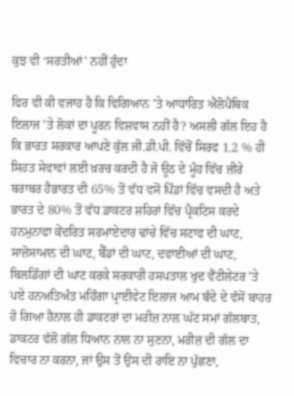ਕੁਝ ਵੀ ‘ਸਰਤੀਆਂ’ ਨਹੀਂ ਹੁੰਦਾ

ਫਿਰ ਵੀ ਕੀ ਵਜਾਹ ਹੈ ਕਿ ਵਿਗਿਆਨ ’ਤੇ ਆਧਾਰਿਤ ਐਲੋਪੈਥਿਕ ਇਲਾਜ ’ਤੇ ਲੋਕਾਂ ਦਾ ਪੂਰਨ ਵਿਸ਼ਵਾਸ ਨਹੀਂ ਹੈ? ਅਸਲੀ ਗੱਲ ਇਹ ਹੈ ਕਿ ਭਾਰਤ ਸਰਕਾਰ ਆਪਣੇ ਕੁੱਲ ਜੀ.ਡੀ.ਪੀ. ਵਿੱਚੋਂ ਸਿਰਫ 1.2 % ਹੀ ਸਿਹਤ ਸੇਵਾਵਾਂ ਲਈ ਖ਼ਰਚ ਕਰਦੀ ਹੈ ਜੋ ਊਠ ਦੇ ਮੂੰਹ ਵਿੱਚ ਜ਼ੀਰੇ ਬਰਾਬਰ ਹੈਭਾਰਤ ਦੀ 65% ਤੋਂ ਵੱਧ ਵਸੋਂ ਪਿੰਡਾਂ ਵਿੱਚ ਵਸਦੀ ਹੈ ਅਤੇ ਭਾਰਤ ਦੇ 80% ਤੋਂ ਵੱਧ ਡਾਕਟਰ ਸ਼ਹਿਰਾਂ ਵਿੱਚ ਪ੍ਰੈਕਟਿਸ ਕਰਦੇ ਹਨਮੁਨਾਫਾ ਕੇਂਦਰਿਤ ਸਰਮਾਏਦਾਰ ਢਾਂਚੇ ਵਿੱਚ ਸਟਾਫ ਦੀ ਘਾਟ, ਸਾਜ਼ੋਸਾਮਾਨ ਦੀ ਘਾਟ, ਬੈੱਡਾਂ ਦੀ ਘਾਟ, ਦਵਾਈਆਂ ਦੀ ਘਾਟ, ਬਿਲਡਿੰਗਾਂ ਦੀ ਘਾਟ ਕਰਕੇ ਸਰਕਾਰੀ ਹਸਪਤਾਲ ਖੁਦ ਵੈਂਟੀਲੇਟਰ ’ਤੇ ਪਏ ਹਨਅਤਿਅੰਤ ਮਹਿੰਗਾ ਪ੍ਰਾਈਵੇਟ ਇਲਾਜ ਆਮ ਬੰਦੇ ਦੇ ਵੱਸੋਂ ਬਾਹਰ ਹੋ ਗਿਆ ਹੈਨਾਲ ਹੀ ਡਾਕਟਰਾਂ ਦਾ ਮਰੀਜ਼ ਨਾਲ ਘੱਟ ਸਮਾਂ ਗੱਲਬਾਤ, ਡਾਕਟਰ ਵੱਲੋਂ ਗੱਲ ਧਿਆਨ ਨਾਲ ਨਾ ਸੁਣਨਾ, ਮਰੀਜ਼ ਦੀ ਗੱਲ ਦਾ ਵਿਚਾਰ ਨਾ ਕਰਨਾ, ਜਾਂ ਉਸ ਤੋਂ ਉਸ ਦੀ ਰਾਇ ਨਾ ਪੁੱਛਣਾ,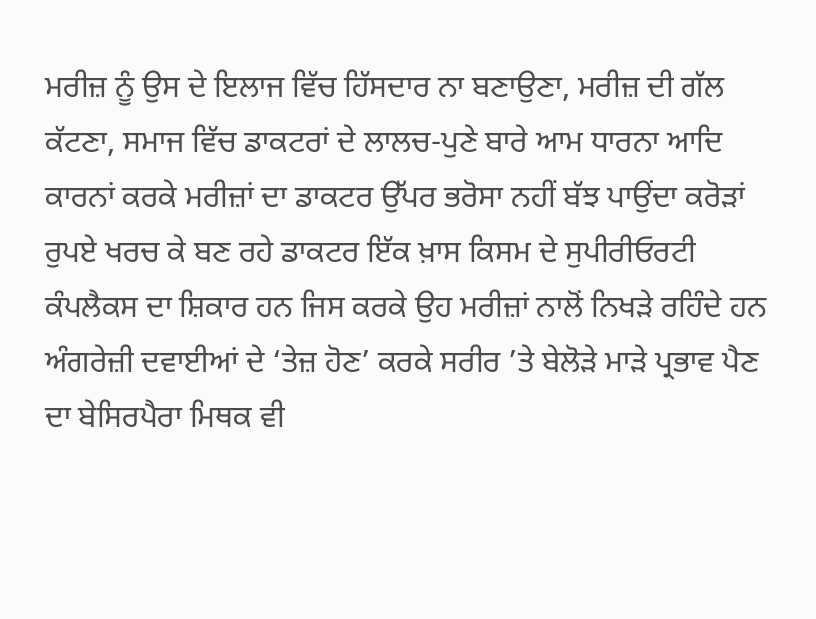ਮਰੀਜ਼ ਨੂੰ ਉਸ ਦੇ ਇਲਾਜ ਵਿੱਚ ਹਿੱਸਦਾਰ ਨਾ ਬਣਾਉਣਾ, ਮਰੀਜ਼ ਦੀ ਗੱਲ ਕੱਟਣਾ, ਸਮਾਜ ਵਿੱਚ ਡਾਕਟਰਾਂ ਦੇ ਲਾਲਚ-ਪੁਣੇ ਬਾਰੇ ਆਮ ਧਾਰਨਾ ਆਦਿ ਕਾਰਨਾਂ ਕਰਕੇ ਮਰੀਜ਼ਾਂ ਦਾ ਡਾਕਟਰ ਉੱਪਰ ਭਰੋਸਾ ਨਹੀਂ ਬੱਝ ਪਾਉਂਦਾ ਕਰੋੜਾਂ ਰੁਪਏ ਖਰਚ ਕੇ ਬਣ ਰਹੇ ਡਾਕਟਰ ਇੱਕ ਖ਼ਾਸ ਕਿਸਮ ਦੇ ਸੁਪੀਰੀਓਰਟੀ ਕੰਪਲੈਕਸ ਦਾ ਸ਼ਿਕਾਰ ਹਨ ਜਿਸ ਕਰਕੇ ਉਹ ਮਰੀਜ਼ਾਂ ਨਾਲੋਂ ਨਿਖੜੇ ਰਹਿੰਦੇ ਹਨ ਅੰਗਰੇਜ਼ੀ ਦਵਾਈਆਂ ਦੇ ‘ਤੇਜ਼ ਹੋਣ’ ਕਰਕੇ ਸਰੀਰ ’ਤੇ ਬੇਲੋੜੇ ਮਾੜੇ ਪ੍ਰਭਾਵ ਪੈਣ ਦਾ ਬੇਸਿਰਪੈਰਾ ਮਿਥਕ ਵੀ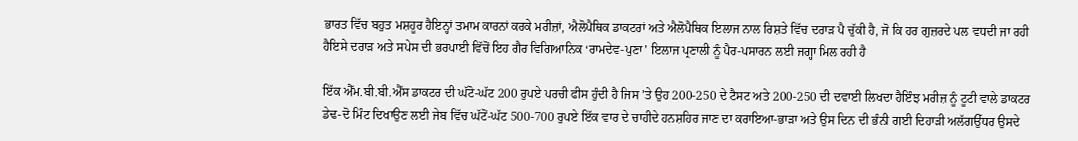ਭਾਰਤ ਵਿੱਚ ਬਹੁਤ ਮਸ਼ਹੂਰ ਹੈਇਨ੍ਹਾਂ ਤਮਾਮ ਕਾਰਨਾਂ ਕਰਕੇ ਮਰੀਜ਼ਾਂ, ਐਲੋਪੈਥਿਕ ਡਾਕਟਰਾਂ ਅਤੇ ਐਲੋਪੈਥਿਕ ਇਲਾਜ ਨਾਲ ਰਿਸ਼ਤੇ ਵਿੱਚ ਦਰਾੜ ਪੈ ਚੁੱਕੀ ਹੈ, ਜੋ ਕਿ ਹਰ ਗੁਜ਼ਰਦੇ ਪਲ ਵਧਦੀ ਜਾ ਰਹੀ ਹੈਇਸੇ ਦਰਾੜ ਅਤੇ ਸਪੇਸ ਦੀ ਭਰਪਾਈ ਵਿੱਚੋਂ ਇਹ ਗੈਰ ਵਿਗਿਆਨਿਕ ‘ਰਾਮਦੇਵ-ਪੁਣਾ’ ਇਲਾਜ ਪ੍ਰਣਾਲੀ ਨੂੰ ਪੈਰ-ਪਸਾਰਨ ਲਈ ਜਗ੍ਹਾ ਮਿਲ ਰਹੀ ਹੈ

ਇੱਕ ਐੱਮ.ਬੀ.ਬੀ.ਐੱਸ ਡਾਕਟਰ ਦੀ ਘੱਟੋ-ਘੱਟ 200 ਰੁਪਏ ਪਰਚੀ ਫੀਸ ਹੁੰਦੀ ਹੈ ਜਿਸ ’ਤੇ ਉਹ 200-250 ਦੇ ਟੈਸਟ ਅਤੇ 200-250 ਦੀ ਦਵਾਈ ਲਿਖਦਾ ਹੈਇੰਝ ਮਰੀਜ਼ ਨੂੰ ਟੂਟੀ ਵਾਲੇ ਡਾਕਟਰ ਡੇਢ-ਦੋ ਮਿੰਟ ਦਿਖਾਉਣ ਲਈ ਜੇਬ ਵਿੱਚ ਘੱਟੋਂ-ਘੱਟ 500-700 ਰੁਪਏ ਇੱਕ ਵਾਰ ਦੇ ਚਾਹੀਦੇ ਹਨਸ਼ਹਿਰ ਜਾਣ ਦਾ ਕਰਾਇਆ-ਭਾੜਾ ਅਤੇ ਉਸ ਦਿਨ ਦੀ ਭੰਨੀ ਗਈ ਦਿਹਾੜੀ ਅਲੱਗਉੱਧਰ ਉਸਦੇ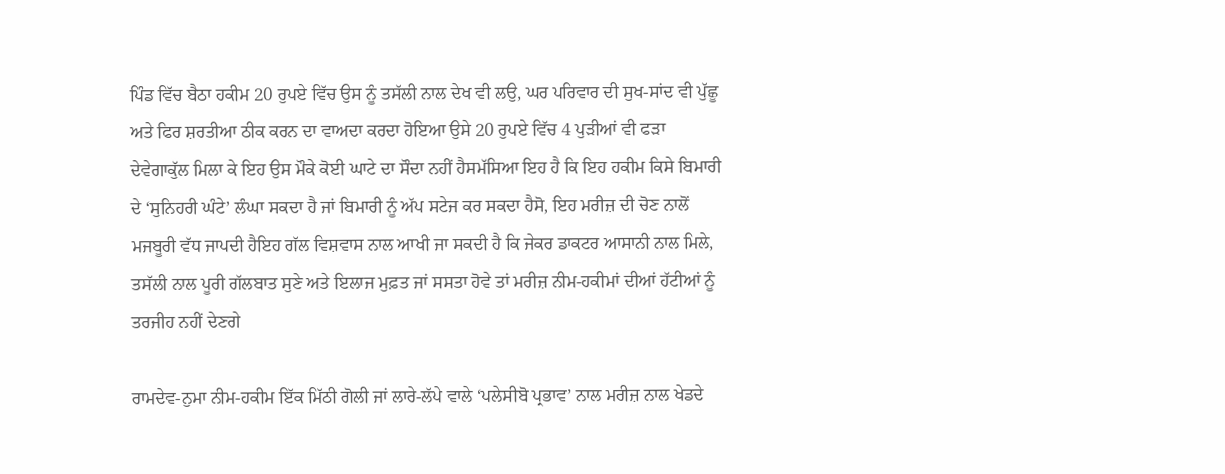ਪਿੰਡ ਵਿੱਚ ਬੈਠਾ ਹਕੀਮ 20 ਰੁਪਏ ਵਿੱਚ ਉਸ ਨੂੰ ਤਸੱਲੀ ਨਾਲ ਦੇਖ ਵੀ ਲਉ, ਘਰ ਪਰਿਵਾਰ ਦੀ ਸੁਖ-ਸਾਂਦ ਵੀ ਪੁੱਛੂ ਅਤੇ ਫਿਰ ਸ਼ਰਤੀਆ ਠੀਕ ਕਰਨ ਦਾ ਵਾਅਦਾ ਕਰਦਾ ਹੋਇਆ ਉਸੇ 20 ਰੁਪਏ ਵਿੱਚ 4 ਪੁੜੀਆਂ ਵੀ ਫੜਾ ਦੇਵੇਗਾਕੁੱਲ ਮਿਲਾ ਕੇ ਇਹ ਉਸ ਮੌਕੇ ਕੋਈ ਘਾਟੇ ਦਾ ਸੌਦਾ ਨਹੀਂ ਹੈਸਮੱਸਿਆ ਇਹ ਹੈ ਕਿ ਇਹ ਹਕੀਮ ਕਿਸੇ ਬਿਮਾਰੀ ਦੇ ‘ਸੁਨਿਹਰੀ ਘੰਟੇ’ ਲੰਘਾ ਸਕਦਾ ਹੈ ਜਾਂ ਬਿਮਾਰੀ ਨੂੰ ਅੱਪ ਸਟੇਜ ਕਰ ਸਕਦਾ ਹੈਸੋ, ਇਹ ਮਰੀਜ਼ ਦੀ ਚੋਣ ਨਾਲੋਂ ਮਜਬੂਰੀ ਵੱਧ ਜਾਪਦੀ ਹੈਇਹ ਗੱਲ ਵਿਸ਼ਵਾਸ ਨਾਲ ਆਖੀ ਜਾ ਸਕਦੀ ਹੈ ਕਿ ਜੇਕਰ ਡਾਕਟਰ ਆਸਾਨੀ ਨਾਲ ਮਿਲੇ, ਤਸੱਲੀ ਨਾਲ ਪੂਰੀ ਗੱਲਬਾਤ ਸੁਣੇ ਅਤੇ ਇਲਾਜ ਮੁਫ਼ਤ ਜਾਂ ਸਸਤਾ ਹੋਵੇ ਤਾਂ ਮਰੀਜ਼ ਨੀਮ-ਹਕੀਮਾਂ ਦੀਆਂ ਹੱਟੀਆਂ ਨੂੰ ਤਰਜੀਹ ਨਹੀਂ ਦੇਣਗੇ

ਰਾਮਦੇਵ-ਨੁਮਾ ਨੀਮ-ਹਕੀਮ ਇੱਕ ਮਿੱਠੀ ਗੋਲੀ ਜਾਂ ਲਾਰੇ-ਲੱਪੇ ਵਾਲੇ ‘ਪਲੇਸੀਬੋ ਪ੍ਰਭਾਵ’ ਨਾਲ ਮਰੀਜ਼ ਨਾਲ ਖੇਡਦੇ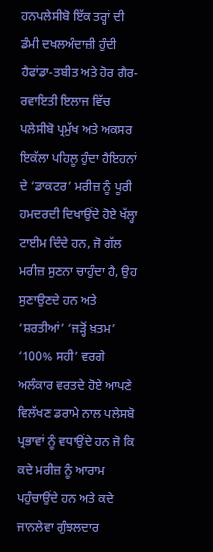ਹਨਪਲੇਸੀਬੋ ਇੱਕ ਤਰ੍ਹਾਂ ਦੀ ਡੰਮੀ ਦਖਲਅੰਦਾਜ਼ੀ ਹੁੰਦੀ ਹੈਫਾਂਡਾ-ਤਬੀਤ ਅਤੇ ਹੋਰ ਗੈਰ-ਰਵਾਇਤੀ ਇਲਾਜ ਵਿੱਚ ਪਲੇਸੀਬੋ ਪ੍ਰਮੁੱਖ ਅਤੇ ਅਕਸਰ ਇਕੱਲਾ ਪਹਿਲੂ ਹੁੰਦਾ ਹੈਇਹਨਾਂ ਦੇ ‘ਡਾਕਟਰ’ ਮਰੀਜ਼ ਨੂੰ ਪੂਰੀ ਹਮਦਰਦੀ ਦਿਖਾਉਂਦੇ ਹੋਏ ਖੱਲ੍ਹਾ ਟਾਈਮ ਦਿੰਦੇ ਹਨ, ਜੋ ਗੱਲ ਮਰੀਜ਼ ਸੁਣਨਾ ਚਾਹੁੰਦਾ ਹੈ, ਉਹ ਸੁਣਾਉਣਦੇ ਹਨ ਅਤੇ ‘ਸ਼ਰਤੀਆਂ’ ‘ਜੜ੍ਹੋਂ ਖ਼ਤਮ’ ‘100% ਸਹੀ’ ਵਰਗੇ ਅਲੰਕਾਰ ਵਰਤਦੇ ਹੋਏ ਆਪਣੇ ਵਿਲੱਖਣ ਡਰਾਮੇ ਨਾਲ ਪਲੇਸਬੋ ਪ੍ਰਭਾਵਾਂ ਨੂੰ ਵਧਾਉਂਦੇ ਹਨ ਜੋ ਕਿ ਕਦੇ ਮਰੀਜ਼ ਨੂੰ ਆਰਾਮ ਪਹੁੰਚਾਉਂਦੇ ਹਨ ਅਤੇ ਕਦੇ ਜਾਨਲੇਵਾ ਗੁੰਝਲਦਾਰ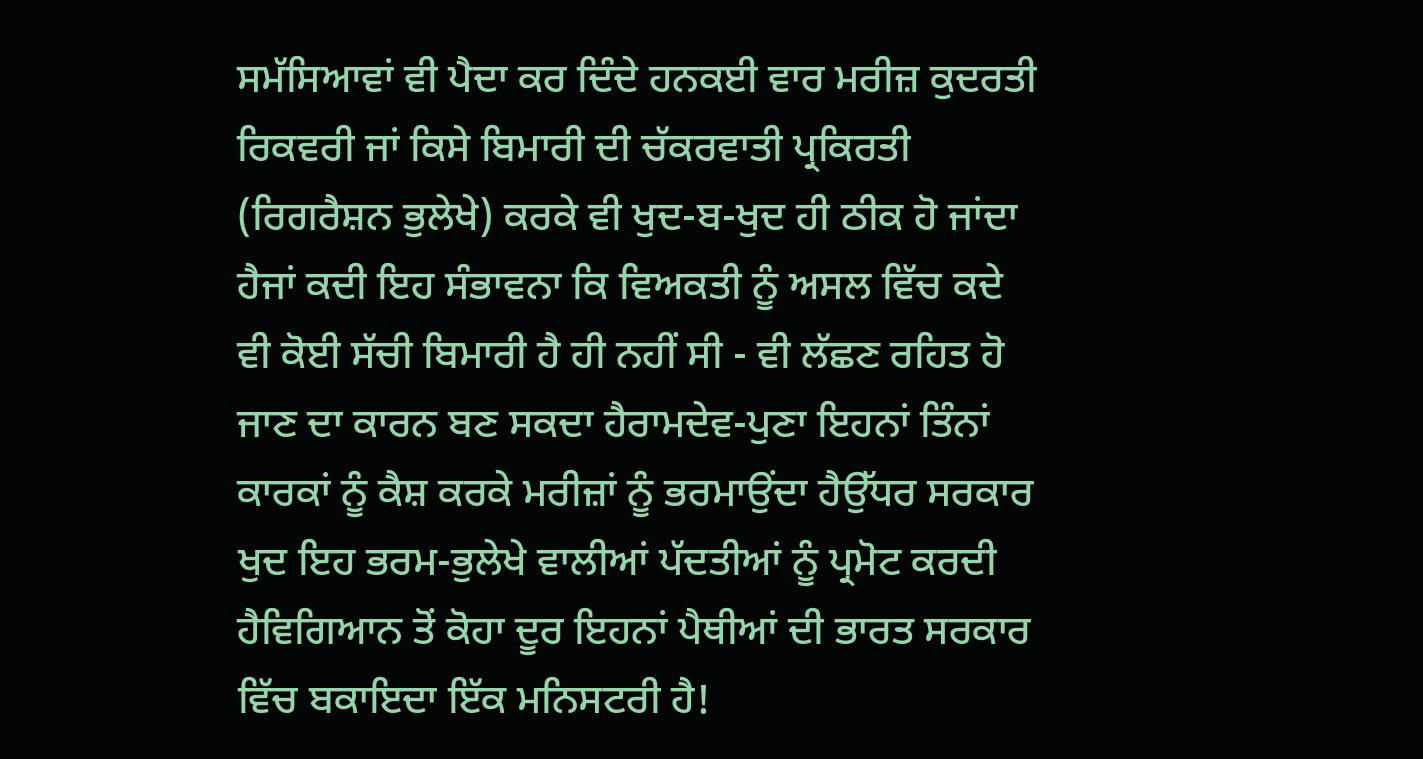ਸਮੱਸਿਆਵਾਂ ਵੀ ਪੈਦਾ ਕਰ ਦਿੰਦੇ ਹਨਕਈ ਵਾਰ ਮਰੀਜ਼ ਕੁਦਰਤੀ ਰਿਕਵਰੀ ਜਾਂ ਕਿਸੇ ਬਿਮਾਰੀ ਦੀ ਚੱਕਰਵਾਤੀ ਪ੍ਰਕਿਰਤੀ (ਰਿਗਰੈਸ਼ਨ ਭੁਲੇਖੇ) ਕਰਕੇ ਵੀ ਖੁਦ-ਬ-ਖੁਦ ਹੀ ਠੀਕ ਹੋ ਜਾਂਦਾ ਹੈਜਾਂ ਕਦੀ ਇਹ ਸੰਭਾਵਨਾ ਕਿ ਵਿਅਕਤੀ ਨੂੰ ਅਸਲ ਵਿੱਚ ਕਦੇ ਵੀ ਕੋਈ ਸੱਚੀ ਬਿਮਾਰੀ ਹੈ ਹੀ ਨਹੀਂ ਸੀ - ਵੀ ਲੱਛਣ ਰਹਿਤ ਹੋ ਜਾਣ ਦਾ ਕਾਰਨ ਬਣ ਸਕਦਾ ਹੈਰਾਮਦੇਵ-ਪੁਣਾ ਇਹਨਾਂ ਤਿੰਨਾਂ ਕਾਰਕਾਂ ਨੂੰ ਕੈਸ਼ ਕਰਕੇ ਮਰੀਜ਼ਾਂ ਨੂੰ ਭਰਮਾਉਂਦਾ ਹੈਉੱਧਰ ਸਰਕਾਰ ਖੁਦ ਇਹ ਭਰਮ-ਭੁਲੇਖੇ ਵਾਲੀਆਂ ਪੱਦਤੀਆਂ ਨੂੰ ਪ੍ਰਮੋਟ ਕਰਦੀ ਹੈਵਿਗਿਆਨ ਤੋਂ ਕੋਹਾ ਦੂਰ ਇਹਨਾਂ ਪੈਥੀਆਂ ਦੀ ਭਾਰਤ ਸਰਕਾਰ ਵਿੱਚ ਬਕਾਇਦਾ ਇੱਕ ਮਨਿਸਟਰੀ ਹੈ!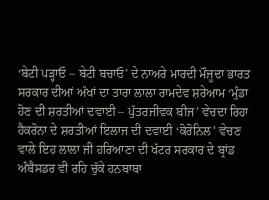‘ਬੇਟੀ ਪੜ੍ਹਾਓ – ਬੇਟੀ ਬਚਾਓ’ ਦੇ ਨਾਅਰੇ ਮਾਰਦੀ ਮੌਜੂਦਾ ਭਾਰਤ ਸਰਕਾਰ ਦੀਆਂ ਅੱਖਾਂ ਦਾ ਤਾਰਾ ਲਾਲਾ ਰਾਮਦੇਵ ਸ਼ਰੇਆਮ ‘ਮੁੰਡਾ ਹੋਣ ਦੀ ਸ਼ਰਤੀਆਂ ਦਵਾਈ – ਪੁੱਤਰਜੀਵਕ ਬੀਜ’ ਵੇਚਦਾ ਰਿਹਾ ਹੈਕਰੋਨਾ ਦੇ ਸ਼ਰਤੀਆਂ ਇਲਾਜ ਦੀ ਦਵਾਈ ‘ਕੋਰੋਨਿਲ’ ਵੇਚਣ ਵਾਲੇ ਇਹ ਲਾਲਾ ਜੀ ਹਰਿਆਣਾ ਦੀ ਖੱਟਰ ਸਰਕਾਰ ਦੇ ਬ੍ਰਾਂਡ ਅੰਬੈਸਡਰ ਵੀ ਰਹਿ ਚੁੱਕੇ ਹਨਬਾਬਾ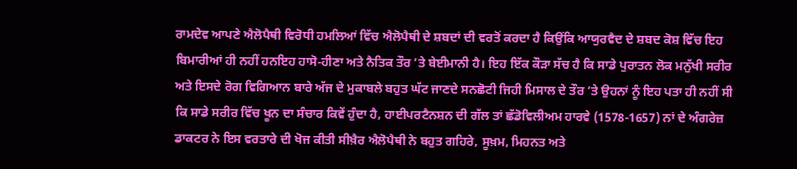ਰਾਮਦੇਵ ਆਪਣੇ ਐਲੋਪੈਥੀ ਵਿਰੋਧੀ ਹਮਲਿਆਂ ਵਿੱਚ ਐਲੋਪੈਥੀ ਦੇ ਸ਼ਬਦਾਂ ਦੀ ਵਰਤੋਂ ਕਰਦਾ ਹੈ ਕਿਉਂਕਿ ਆਯੁਰਵੈਦ ਦੇ ਸ਼ਬਦ ਕੋਸ਼ ਵਿੱਚ ਇਹ ਬਿਮਾਰੀਆਂ ਹੀ ਨਹੀਂ ਹਨਇਹ ਹਾਸੋ-ਹੀਣਾ ਅਤੇ ਨੈਤਿਕ ਤੌਰ ’ਤੇ ਬੇਈਮਾਨੀ ਹੈ। ਇਹ ਇੱਕ ਕੌੜਾ ਸੱਚ ਹੈ ਕਿ ਸਾਡੇ ਪੁਰਾਤਨ ਲੋਕ ਮਨੁੱਖੀ ਸਰੀਰ ਅਤੇ ਇਸਦੇ ਰੋਗ ਵਿਗਿਆਨ ਬਾਰੇ ਅੱਜ ਦੇ ਮੁਕਾਬਲੇ ਬਹੁਤ ਘੱਟ ਜਾਣਦੇ ਸਨਛੋਟੀ ਜਿਹੀ ਮਿਸਾਲ ਦੇ ਤੌਰ ’ਤੇ ਉਹਨਾਂ ਨੂੰ ਇਹ ਪਤਾ ਹੀ ਨਹੀਂ ਸੀ ਕਿ ਸਾਡੇ ਸਰੀਰ ਵਿੱਚ ਖੂਨ ਦਾ ਸੰਚਾਰ ਕਿਵੇਂ ਹੁੰਦਾ ਹੈ, ਹਾਈਪਰਟੈਨਸ਼ਨ ਦੀ ਗੱਲ ਤਾਂ ਛੱਡੋਵਿਲੀਅਮ ਹਾਰਵੇ (1578-1657) ਨਾਂ ਦੇ ਅੰਗਰੇਜ਼ ਡਾਕਟਰ ਨੇ ਇਸ ਵਰਤਾਰੇ ਦੀ ਖੋਜ ਕੀਤੀ ਸੀਖ਼ੈਰ ਐਲੋਪੈਥੀ ਨੇ ਬਹੁਤ ਗਹਿਰੇ, ਸੂਖ਼ਮ, ਮਿਹਨਤ ਅਤੇ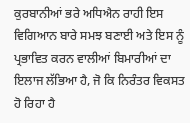ਕੁਰਬਾਨੀਆਂ ਭਰੇ ਅਧਿਐਨ ਰਾਹੀ ਇਸ ਵਿਗਿਆਨ ਬਾਰੇ ਸਮਝ ਬਣਾਈ ਅਤੇ ਇਸ ਨੂੰ ਪ੍ਰਭਾਵਿਤ ਕਰਨ ਵਾਲੀਆਂ ਬਿਮਾਰੀਆਂ ਦਾ ਇਲਾਜ ਲੱਭਿਆ ਹੈ, ਜੋ ਕਿ ਨਿਰੰਤਰ ਵਿਕਸਤ ਹੋ ਰਿਹਾ ਹੈ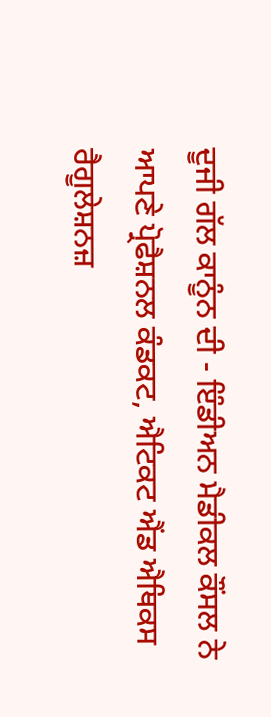ਦੂਜੀ ਗੱਲ ਕਾਨੂੰਨ ਦੀ - ਇੰਡੀਅਨ ਮੈਡੀਕਲ ਕੌਂਸਲ ਨੇ ਆਪਣੇ ਪ੍ਰੋਫੈਸ਼ਨਲ ਕੰਡਕਟ, ਐਟਿਕਟ ਐਂਡ ਐਥਿਕਸ ਰੈਗੂਲੇਸ਼ਨਜ਼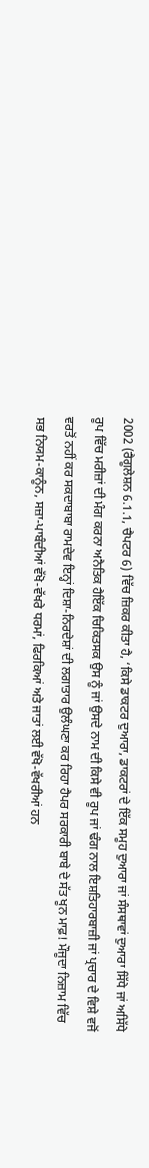2002 (ਰੈਗੂਲੇਸ਼ਨ 6.1.1, ਚੈਪਟਰ 6) ਵਿੱਚ ਜ਼ਿਕਰ ਕੀਤਾ ਹੈ, ‘ਕਿਸੇ ਡਾਕਟਰ ਦੁਆਰਾ, ਡਾਕਟਰਾਂ ਦੇ ਇੱਕ ਸਮੂਹ ਦੁਆਰਾ ਜਾਂ ਸੰਸਥਾਵਾਂ ਦੁਆਰਾ ਸਿੱਧੇ ਜਾਂ ਅਸਿੱਧੇ ਰੂਪ ਵਿੱਚ ਮਰੀਜ਼ਾਂ ਦੀ ਮੰਗ ਕਰਨਾ ਅਨੈਤਿਕ ਹੈਇੱਕ ਚਿਕਿਤਸਕ ਉਸ ਨੂੰ ਜਾਂ ਉਸਦੇ ਨਾਮ ਦੀ ਕਿਸੇ ਵੀ ਰੂਪ ਜਾਂ ਢੰਗ ਨਾਲ ਇਸ਼ਤਿਹਾਰਬਾਜ਼ੀ ਜਾਂ ਪ੍ਰਚਾਰ ਦੇ ਵਿਸ਼ੇ ਵਜੋਂ ਵਰਤੋਂ ਨਹੀਂ ਕਰ ਸਕਦਾਬਾਬਾ ਰਾਮਦੇਵ ਇਨ੍ਹਾਂ ਦਿਸ਼ਾ-ਨਿਰਦੇਸ਼ਾਂ ਦੀ ਲਗਾਤਾਰ ਉਲੰਘਣਾ ਕਰ ਰਿਹਾ ਹੈਪਰ ਸਰਕਾਰੀ ਬਾਬੇ ਦੇ ਸੱਤ ਖੂਨ ਮਾਫ਼! ਮੌਜੂਦਾ ਨਿਜ਼ਾਮ ਵਿੱਚ ਸਭ ਨਿਯਮ-ਕਾਨੂੰਨ, ਸਜ਼ਾ-ਪਾਬੰਦੀਆਂ ਵੱਖੋ-ਵੱਖਰੇ ਧਰਮਾਂ, ਫਿਰਕਿਆਂ ਅਤੇ ਜਾਤਾਂ ਲਈ ਵੱਖੋ-ਵੱਖਰੀਆਂ ਹਨ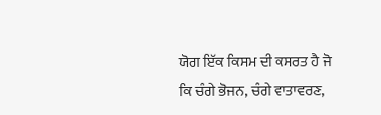ਯੋਗ ਇੱਕ ਕਿਸਮ ਦੀ ਕਸਰਤ ਹੈ ਜੋ ਕਿ ਚੰਗੇ ਭੋਜਨ, ਚੰਗੇ ਵਾਤਾਵਰਣ,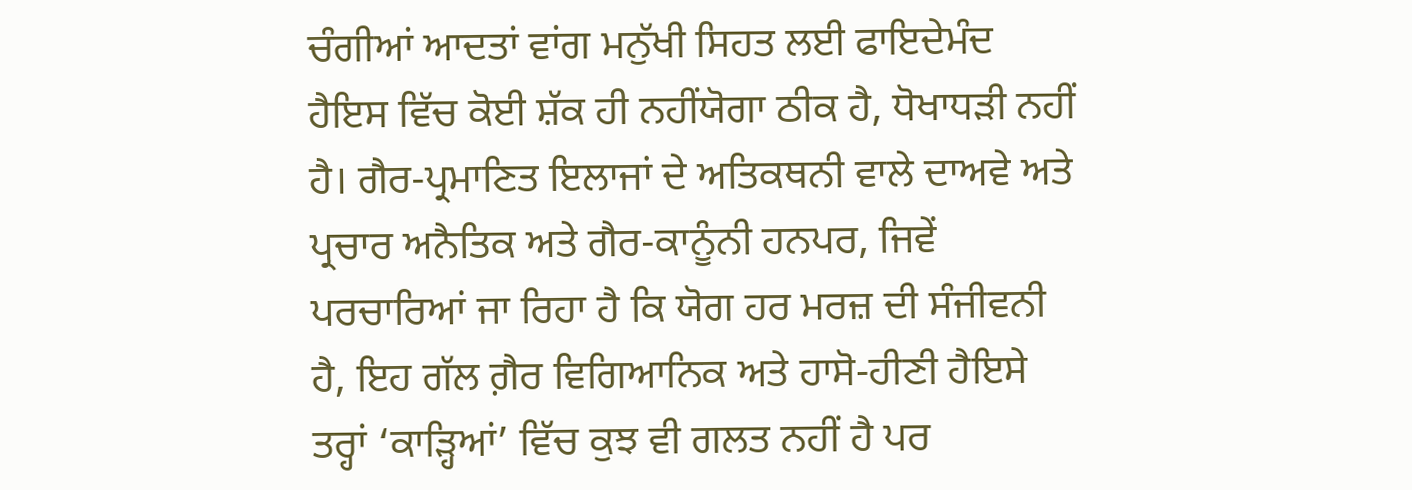ਚੰਗੀਆਂ ਆਦਤਾਂ ਵਾਂਗ ਮਨੁੱਖੀ ਸਿਹਤ ਲਈ ਫਾਇਦੇਮੰਦ ਹੈਇਸ ਵਿੱਚ ਕੋਈ ਸ਼ੱਕ ਹੀ ਨਹੀਂਯੋਗਾ ਠੀਕ ਹੈ, ਧੋਖਾਧੜੀ ਨਹੀਂ ਹੈ। ਗੈਰ-ਪ੍ਰਮਾਣਿਤ ਇਲਾਜਾਂ ਦੇ ਅਤਿਕਥਨੀ ਵਾਲੇ ਦਾਅਵੇ ਅਤੇ ਪ੍ਰਚਾਰ ਅਨੈਤਿਕ ਅਤੇ ਗੈਰ-ਕਾਨੂੰਨੀ ਹਨਪਰ, ਜਿਵੇਂ ਪਰਚਾਰਿਆਂ ਜਾ ਰਿਹਾ ਹੈ ਕਿ ਯੋਗ ਹਰ ਮਰਜ਼ ਦੀ ਸੰਜੀਵਨੀ ਹੈ, ਇਹ ਗੱਲ ਗ਼ੈਰ ਵਿਗਿਆਨਿਕ ਅਤੇ ਹਾਸੋ-ਹੀਣੀ ਹੈਇਸੇ ਤਰ੍ਹਾਂ ‘ਕਾੜ੍ਹਿਆਂ’ ਵਿੱਚ ਕੁਝ ਵੀ ਗਲਤ ਨਹੀਂ ਹੈ ਪਰ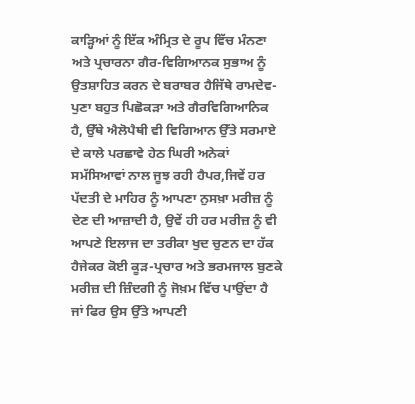ਕਾੜ੍ਹਿਆਂ ਨੂੰ ਇੱਕ ਅੰਮ੍ਰਿਤ ਦੇ ਰੂਪ ਵਿੱਚ ਮੰਨਣਾ ਅਤੇ ਪ੍ਰਚਾਰਨਾ ਗੈਰ-ਵਿਗਿਆਨਕ ਸੁਭਾਅ ਨੂੰ ਉਤਸ਼ਾਹਿਤ ਕਰਨ ਦੇ ਬਰਾਬਰ ਹੈਜਿੱਥੇ ਰਾਮਦੇਵ-ਪੁਣਾ ਬਹੁਤ ਪਿਛੋਕੜਾ ਅਤੇ ਗੈਰਵਿਗਿਆਨਿਕ ਹੈ, ਉੱਥੇ ਐਲੋਪੈਥੀ ਵੀ ਵਿਗਿਆਨ ਉੱਤੇ ਸਰਮਾਏ ਦੇ ਕਾਲੇ ਪਰਛਾਵੇ ਹੇਠ ਘਿਰੀ ਅਨੇਕਾਂ ਸਮੱਸਿਆਵਾਂ ਨਾਲ ਜੂਝ ਰਹੀ ਹੈਪਰ,ਜਿਵੇਂ ਹਰ ਪੱਦਤੀ ਦੇ ਮਾਹਿਰ ਨੂੰ ਆਪਣਾ ਨੁਸਖ਼ਾ ਮਰੀਜ਼ ਨੂੰ ਦੇਣ ਦੀ ਆਜ਼ਾਦੀ ਹੈ, ਉਵੇਂ ਹੀ ਹਰ ਮਰੀਜ਼ ਨੂੰ ਵੀ ਆਪਣੇ ਇਲਾਜ ਦਾ ਤਰੀਕਾ ਖੁਦ ਚੁਣਨ ਦਾ ਹੱਕ ਹੈਜੇਕਰ ਕੋਈ ਕੂੜ-ਪ੍ਰਚਾਰ ਅਤੇ ਭਰਮਜਾਲ ਬੁਣਕੇ ਮਰੀਜ਼ ਦੀ ਜ਼ਿੰਦਗੀ ਨੂੰ ਜੋਖ਼ਮ ਵਿੱਚ ਪਾਉਂਦਾ ਹੈ ਜਾਂ ਫਿਰ ਉਸ ਉੱਤੇ ਆਪਣੀ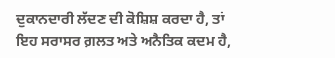ਦੁਕਾਨਦਾਰੀ ਲੱਦਣ ਦੀ ਕੋਸ਼ਿਸ਼ ਕਰਦਾ ਹੈ, ਤਾਂ ਇਹ ਸਰਾਸਰ ਗ਼ਲਤ ਅਤੇ ਅਨੈਤਿਕ ਕਦਮ ਹੈ,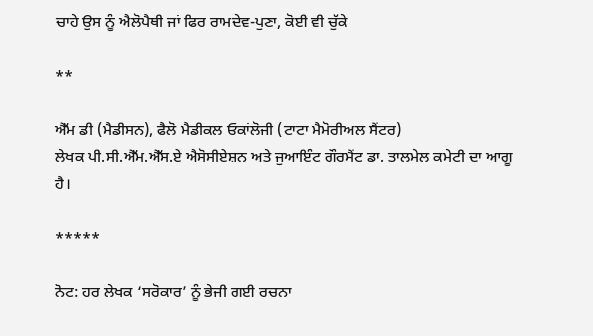ਚਾਹੇ ਉਸ ਨੂੰ ਐਲੋਪੈਥੀ ਜਾਂ ਫਿਰ ਰਾਮਦੇਵ-ਪੁਣਾ, ਕੋਈ ਵੀ ਚੁੱਕੇ

**

ਐੱਮ ਡੀ (ਮੈਡੀਸਨ), ਫੈਲੋ ਮੈਡੀਕਲ ਓਕਾਂਲੋਜੀ (ਟਾਟਾ ਮੈਮੋਰੀਅਲ ਸੈਂਟਰ)
ਲੇਖਕ ਪੀ.ਸੀ.ਐੱਮ.ਐੱਸ.ਏ ਐਸੋਸੀਏਸ਼ਨ ਅਤੇ ਜੁਆਇੰਟ ਗੌਰਮੈਂਟ ਡਾ. ਤਾਲਮੇਲ ਕਮੇਟੀ ਦਾ ਆਗੂ ਹੈ।

*****

ਨੋਟ: ਹਰ ਲੇਖਕ ‘ਸਰੋਕਾਰ’ ਨੂੰ ਭੇਜੀ ਗਈ ਰਚਨਾ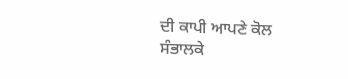ਦੀ ਕਾਪੀ ਆਪਣੇ ਕੋਲ ਸੰਭਾਲਕੇ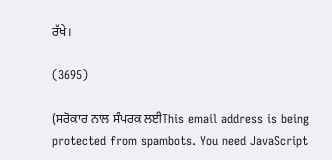ਰੱਖੇ।

(3695)

(ਸਰੋਕਾਰ ਨਾਲ ਸੰਪਰਕ ਲਈThis email address is being protected from spambots. You need JavaScript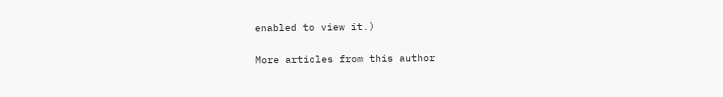enabled to view it.)

More articles from this author